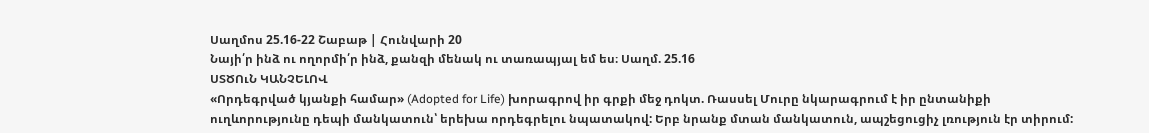Սաղմոս 25.16-22 Շաբաթ | Հունվարի 20
Նայի՛ր ինձ ու ողորմի՛ր ինձ, քանզի մենակ ու տառապյալ եմ ես։ Սաղմ. 25.16
ՍՏԾՈւՆ ԿԱՆՉԵԼՈՎ
«Որդեգրված կյանքի համար» (Adopted for Life) խորագրով իր գրքի մեջ դոկտ. Ռասսել Մուրը նկարագրում է իր ընտանիքի ուղևորությունը դեպի մանկատուն՝ երեխա որդեգրելու նպատակով: Երբ նրանք մտան մանկատուն, ապշեցուցիչ լռություն էր տիրում: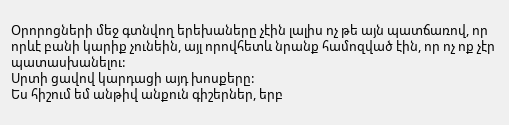Օրորոցների մեջ գտնվող երեխաները չէին լալիս ոչ թե այն պատճառով, որ որևէ բանի կարիք չունեին, այլ որովհետև նրանք համոզված էին, որ ոչ ոք չէր պատասխանելու:
Սրտի ցավով կարդացի այդ խոսքերը:
Ես հիշում եմ անթիվ անքուն գիշերներ, երբ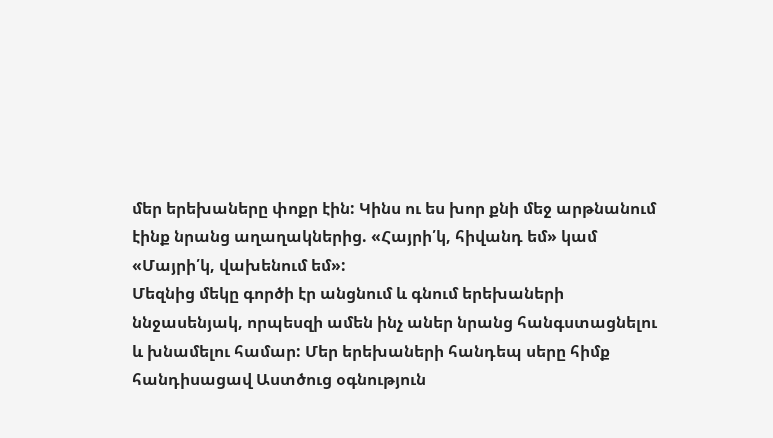մեր երեխաները փոքր էին: Կինս ու ես խոր քնի մեջ արթնանում էինք նրանց աղաղակներից. «Հայրի՛կ, հիվանդ եմ» կամ «Մայրի՛կ, վախենում եմ»:
Մեզնից մեկը գործի էր անցնում և գնում երեխաների ննջասենյակ, որպեսզի ամեն ինչ աներ նրանց հանգստացնելու և խնամելու համար: Մեր երեխաների հանդեպ սերը հիմք հանդիսացավ Աստծուց օգնություն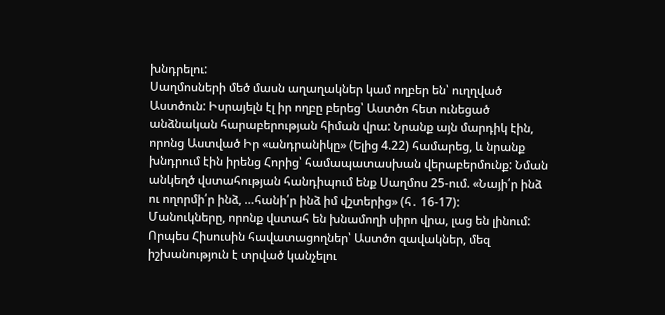խնդրելու:
Սաղմոսների մեծ մասն աղաղակներ կամ ողբեր են՝ ուղղված Աստծուն: Իսրայելն էլ իր ողբը բերեց՝ Աստծո հետ ունեցած անձնական հարաբերության հիման վրա: Նրանք այն մարդիկ էին, որոնց Աստված Իր «անդրանիկը» (Ելից 4.22) համարեց, և նրանք խնդրում էին իրենց Հորից՝ համապատասխան վերաբերմունք: Նման անկեղծ վստահության հանդիպում ենք Սաղմոս 25-ում. «Նայի՛ր ինձ ու ողորմի՛ր ինձ, …հանի՛ր ինձ իմ վշտերից» (հ․ 16-17):
Մանուկները, որոնք վստահ են խնամողի սիրո վրա, լաց են լինում: Որպես Հիսուսին հավատացողներ՝ Աստծո զավակներ, մեզ իշխանություն է տրված կանչելու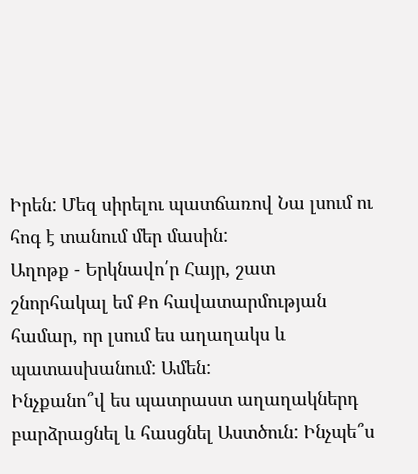Իրեն: Մեզ սիրելու պատճառով Նա լսում ու հոգ է տանում մեր մասին:
Աղոթք - Երկնավո՛ր Հայր, շատ շնորհակալ եմ Քո հավատարմության համար, որ լսում ես աղաղակս և պատասխանում: Ամեն:
Ինչքանո՞վ ես պատրաստ աղաղակներդ բարձրացնել և հասցնել Աստծուն: Ինչպե՞ս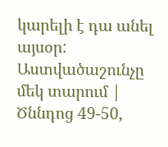կարելի է դա անել այսօր:
Աստվածաշունչը մեկ տարում | Ծննդոց 49-50,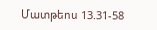Մատթեոս 13.31-58